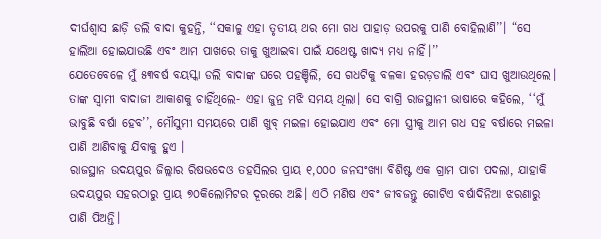ଦୀର୍ଘଶ୍ୱାସ ଛାଡ଼ି ଡଲି ବାଦା କୁହନ୍ତି, ‘‘ସକାଳୁ ଏହା ତୃତୀୟ ଥର ମୋ ଗଧ ପାହାଡ଼ ଉପରକୁ ପାଣି ବୋହିଲାଣି’’। “ସେ ହାଲିଆ ହୋଇଯାଉଛି ଏବଂ ଆମ ପାଖରେ ତାକୁ ଖୁଆଇବା ପାଇଁ ଯଥେଷ୍ଟ ଖାଦ୍ୟ ମଧ୍ୟ ନାହିଁ।’’
ଯେତେବେଳେ ମୁଁ ୫୩ବର୍ଷ ବୟସ୍କା ଡଲି ବାଦାଙ୍କ ଘରେ ପହଞ୍ଚିଲି, ସେ ଗଧଟିକୁ ବଳକା ହରଡ଼ଡାଲି ଏବଂ ଘାସ ଖୁଆଉଥିଲେ। ତାଙ୍କ ସ୍ୱାମୀ ବାଦାଜୀ ଆକାଶକୁ ଚାହିଁଥିଲେ- ଏହା ଜୁନ୍ର ମଝି ସମୟ ଥିଲା। ସେ ବାଗ୍ରି ରାଜସ୍ଥାନୀ ଭାଷାରେ କହିଲେ, ‘‘ମୁଁ ଭାବୁଛି ବର୍ଷା ହେବ’’, ମୌସୁମୀ ସମୟରେ ପାଣି ଖୁବ୍ ମଇଳା ହୋଇଯାଏ ଏବଂ ମୋ ସ୍ତ୍ରୀକୁ ଆମ ଗଧ ସହ ବର୍ଷାରେ ମଇଳା ପାଣି ଆଣିବାକୁ ଯିବାକୁ ହୁଏ ।
ରାଜସ୍ଥାନ ଉଦୟପୁର ଜିଲ୍ଲାର ରିଷଭଦେଓ ତହସିଲର ପ୍ରାୟ ୧,୦୦୦ ଜନସଂଖ୍ୟା ବିଶିଷ୍ଟ ଏକ ଗ୍ରାମ ପାଚା ପଦଲା, ଯାହାକି ଉଦୟପୁର ସହରଠାରୁ ପ୍ରାୟ ୭୦କିଲୋମିଟର ଦୂରରେ ଅଛି। ଏଠି ମଣିଷ ଏବଂ ଜୀବଜନ୍ତୁ ଗୋଟିଏ ବର୍ଷାଦିନିଆ ଝରଣାରୁ ପାଣି ପିଅନ୍ତି।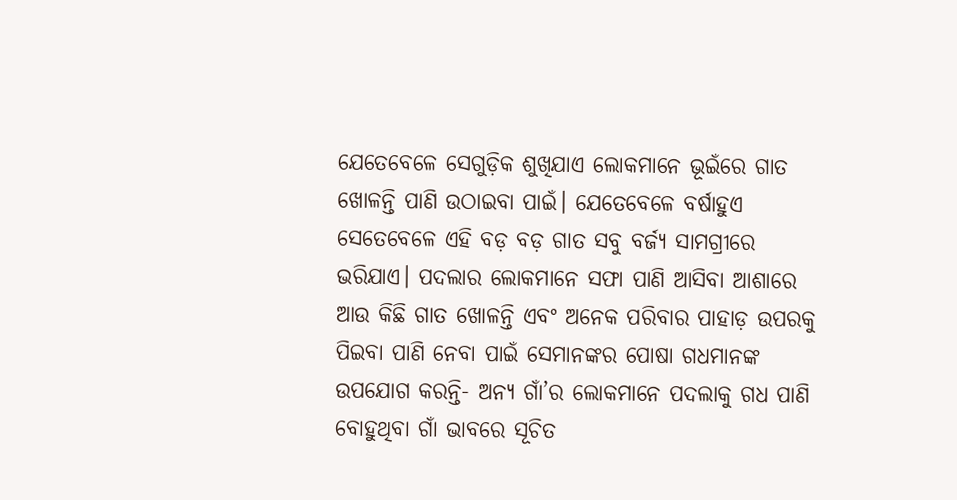ଯେତେବେଳେ ସେଗୁଡ଼ିକ ଶୁଖିଯାଏ ଲୋକମାନେ ଭୂଇଁରେ ଗାତ ଖୋଳନ୍ତି ପାଣି ଉଠାଇବା ପାଇଁ। ଯେତେବେଳେ ବର୍ଷାହୁଏ ସେତେବେଳେ ଏହି ବଡ଼ ବଡ଼ ଗାତ ସବୁ ବର୍ଜ୍ୟ ସାମଗ୍ରୀରେ ଭରିଯାଏ। ପଦଲାର ଲୋକମାନେ ସଫା ପାଣି ଆସିବା ଆଶାରେ ଆଉ କିଛି ଗାତ ଖୋଳନ୍ତି ଏବଂ ଅନେକ ପରିବାର ପାହାଡ଼ ଉପରକୁ ପିଇବା ପାଣି ନେବା ପାଇଁ ସେମାନଙ୍କର ପୋଷା ଗଧମାନଙ୍କ ଉପଯୋଗ କରନ୍ତି- ଅନ୍ୟ ଗାଁ’ର ଲୋକମାନେ ପଦଲାକୁ ଗଧ ପାଣି ବୋହୁଥିବା ଗାଁ ଭାବରେ ସୂଚିତ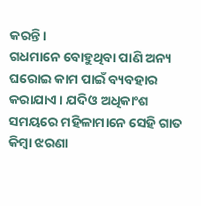କରନ୍ତି।
ଗଧମାନେ ବୋହୁଥିବା ପାଣି ଅନ୍ୟ ଘରୋଇ କାମ ପାଇଁ ବ୍ୟବହାର କରାଯାଏ। ଯଦିଓ ଅଧିକାଂଶ ସମୟରେ ମହିଳାମାନେ ସେହି ଗାତ କିମ୍ବା ଝରଣା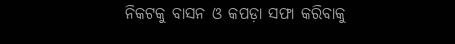ନିକଟକୁ ବାସନ ଓ କପଡ଼ା ସଫା କରିବାକୁ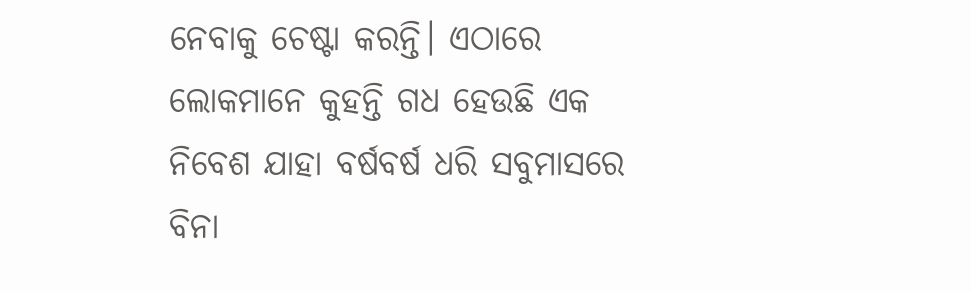ନେବାକୁ ଚେଷ୍ଟା କରନ୍ତି। ଏଠାରେ ଲୋକମାନେ କୁହନ୍ତି ଗଧ ହେଉଛି ଏକ ନିବେଶ ଯାହା ବର୍ଷବର୍ଷ ଧରି ସବୁମାସରେ ବିନା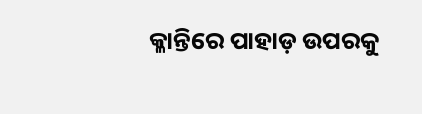କ୍ଳାନ୍ତିରେ ପାହାଡ଼ ଉପରକୁ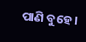ପାଣି ବୁହେ ।